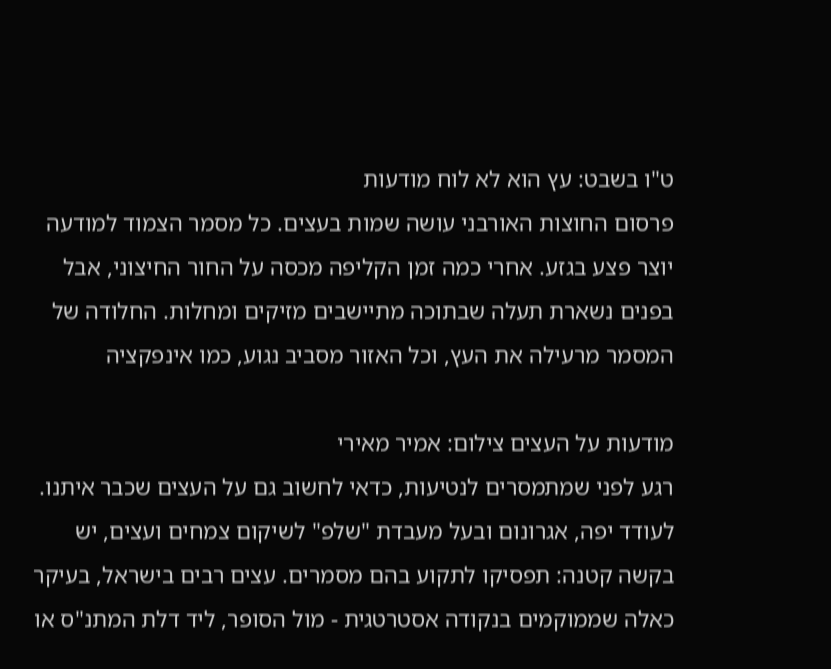ט"ו בשבט: עץ הוא לא לוח מודעות
פרסום החוצות האורבני עושה שמות בעצים. כל מסמר הצמוד למודעה יוצר פצע בגזע. אחרי כמה זמן הקליפה מכסה על החור החיצוני, אבל בפנים נשארת תעלה שבתוכה מתיישבים מזיקים ומחלות. החלודה של המסמר מרעילה את העץ, וכל האזור מסביב נגוע, כמו אינפקציה

מודעות על העצים צילום: אמיר מאירי
רגע לפני שמתמסרים לנטיעות, כדאי לחשוב גם על העצים שכבר איתנו. לעודד יפה, אגרונום ובעל מעבדת "שלפ" לשיקום צמחים ועצים, יש בקשה קטנה: תפסיקו לתקוע בהם מסמרים. עצים רבים בישראל, בעיקר כאלה שממוקמים בנקודה אסטרטגית - מול הסופר, ליד דלת המתנ"ס או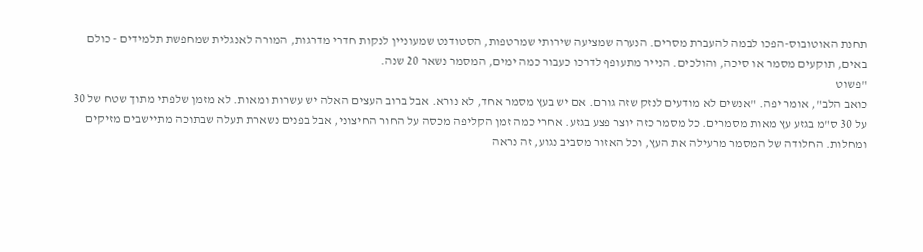תחנת האוטובוס-הפכו לבמה להעברת מסרים. הנערה שמציעה שירותי שמרטפות, הסטודנט שמעוניין לנקות חדרי מדרגות, המורה לאנגלית שמחפשת תלמידים - כולם באים, תוקעים מסמר או סיכה, והולכים. הנייר מתעופף לדרכו כעבור כמה ימים, המסמר נשאר 20 שנה.
"פשוט
כואב הלב", אומר יפה. "אנשים לא מודעים לנזק שזה גורם. אם יש בעץ מסמר אחד, לא נורא. אבל ברוב העצים האלה יש עשרות ומאות. לא מזמן שלפתי מתוך שטח של 30 על 30 ס"מ בגזע עץ מאות מסמרים. כל מסמר כזה יוצר פצע בגזע. אחרי כמה זמן הקליפה מכסה על החור החיצוני, אבל בפנים נשארת תעלה שבתוכה מתיישבים מזיקים ומחלות. החלודה של המסמר מרעילה את העץ, וכל האזור מסביב נגוע, זה נראה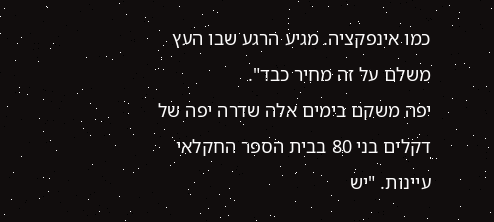כמו אינפקציה. מגיע הרגע שבו העץ משלם על זה מחיר כבד".
יפה משקם בימים אלה שדרה יפה של דקלים בני 80 בבית הספר החקלאי עיינות. "יש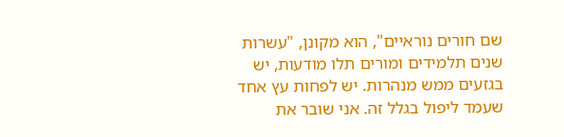שם חורים נוראיים", הוא מקונן, "עשרות שנים תלמידים ומורים תלו מודעות, יש בגזעים ממש מנהרות. יש לפחות עץ אחד שעמד ליפול בגלל זה. אני שובר את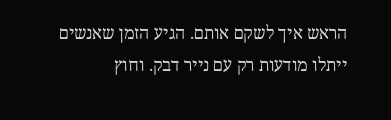הראש איך לשקם אותם. הגיע הזמן שאנשים ייתלו מודעות רק עם נייר דבק. וחוץ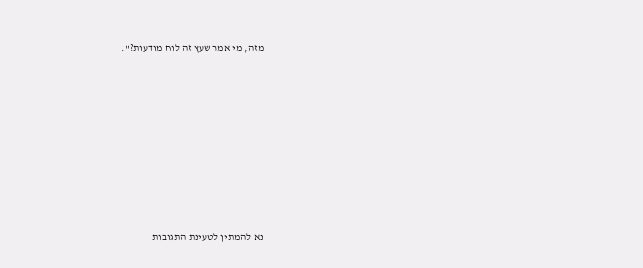מזה, מי אמר שעץ זה לוח מודעות?".








נא להמתין לטעינת התגובות